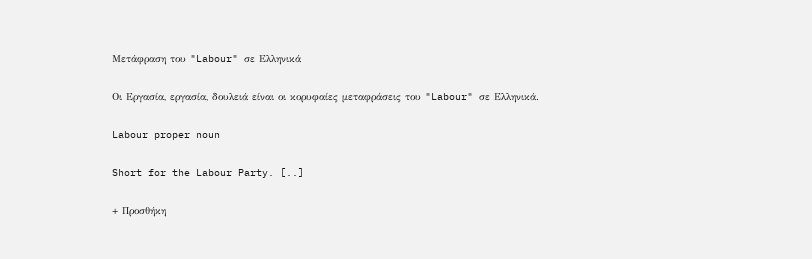Μετάφραση του "Labour" σε Ελληνικά

Οι Εργασία, εργασία, δουλειά είναι οι κορυφαίες μεταφράσεις του "Labour" σε Ελληνικά.

Labour proper noun

Short for the Labour Party. [..]

+ Προσθήκη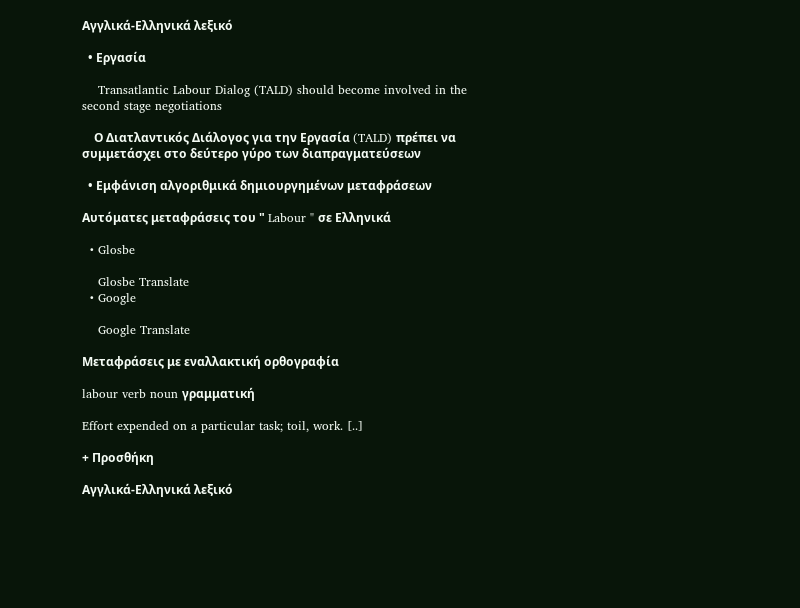Αγγλικά-Ελληνικά λεξικό

  • Εργασία

    Transatlantic Labour Dialog (TALD) should become involved in the second stage negotiations

    Ο Διατλαντικός Διάλογος για την Εργασία (TALD) πρέπει να συμμετάσχει στο δεύτερο γύρο των διαπραγματεύσεων

  • Εμφάνιση αλγοριθμικά δημιουργημένων μεταφράσεων

Αυτόματες μεταφράσεις του " Labour " σε Ελληνικά

  • Glosbe

    Glosbe Translate
  • Google

    Google Translate

Μεταφράσεις με εναλλακτική ορθογραφία

labour verb noun γραμματική

Effort expended on a particular task; toil, work. [..]

+ Προσθήκη

Αγγλικά-Ελληνικά λεξικό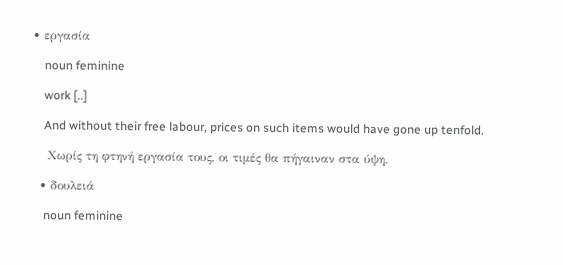• εργασία

    noun feminine

    work [..]

    And without their free labour, prices on such items would have gone up tenfold.

    Χωρίς τη φτηνή εργασία τους, οι τιμές θα πήγαιναν στα ύψη.

  • δουλειά

    noun feminine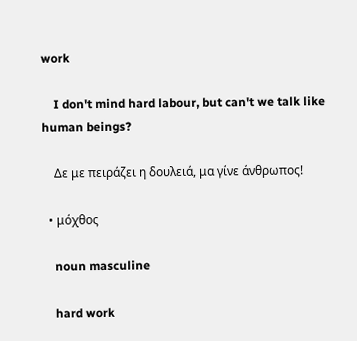work

    I don't mind hard labour, but can't we talk like human beings?

    Δε με πειράζει η δουλειά, μα γίνε άνθρωπος!

  • μόχθος

    noun masculine

    hard work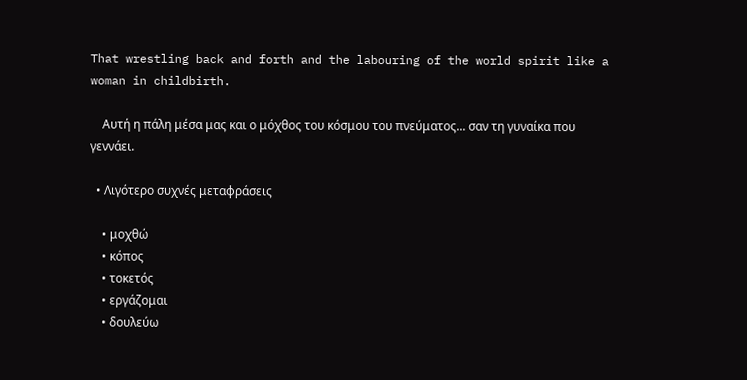That wrestling back and forth and the labouring of the world spirit like a woman in childbirth.

    Αυτή η πάλη μέσα μας και ο μόχθος του κόσμου του πνεύματος... σαν τη γυναίκα που γεννάει.

  • Λιγότερο συχνές μεταφράσεις

    • μοχθώ
    • κόπος
    • τοκετός
    • εργάζομαι
    • δουλεύω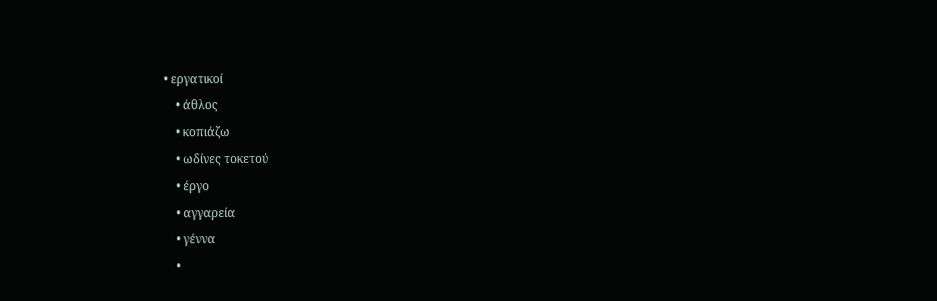• εργατικοί
    • άθλος
    • κοπιάζω
    • ωδίνες τοκετού
    • έργο
    • αγγαρεία
    • γέννα
    •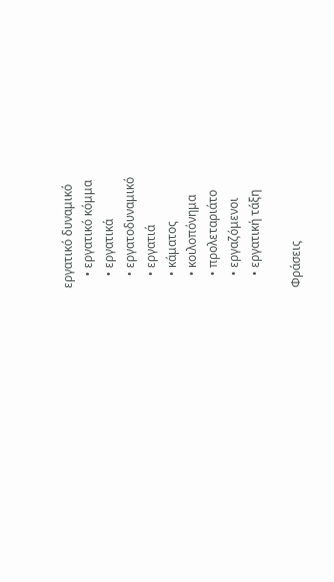εργατικό δυναμικό
    • εργατικό κόμμα
    • εργατικά
    • εργατοδυναμικό
    • εργατιά
    • κάματος
    • κοιλοπόνημα
    • προλεταριάτο
    • εργαζόμενοι
    • εργατική τάξη

Φράσεις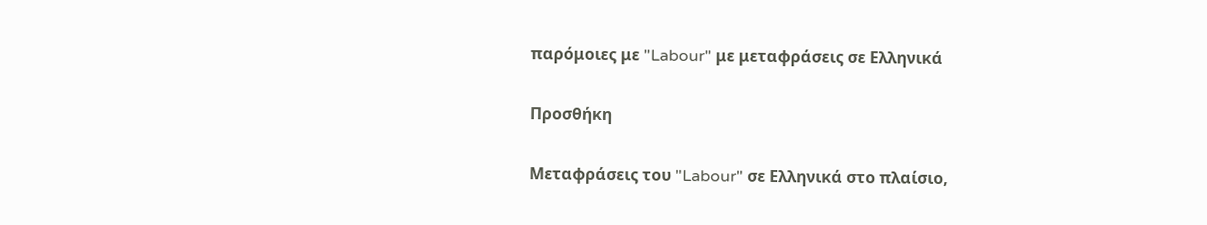παρόμοιες με "Labour" με μεταφράσεις σε Ελληνικά

Προσθήκη

Μεταφράσεις του "Labour" σε Ελληνικά στο πλαίσιο,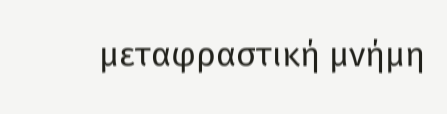μεταφραστική μνήμη